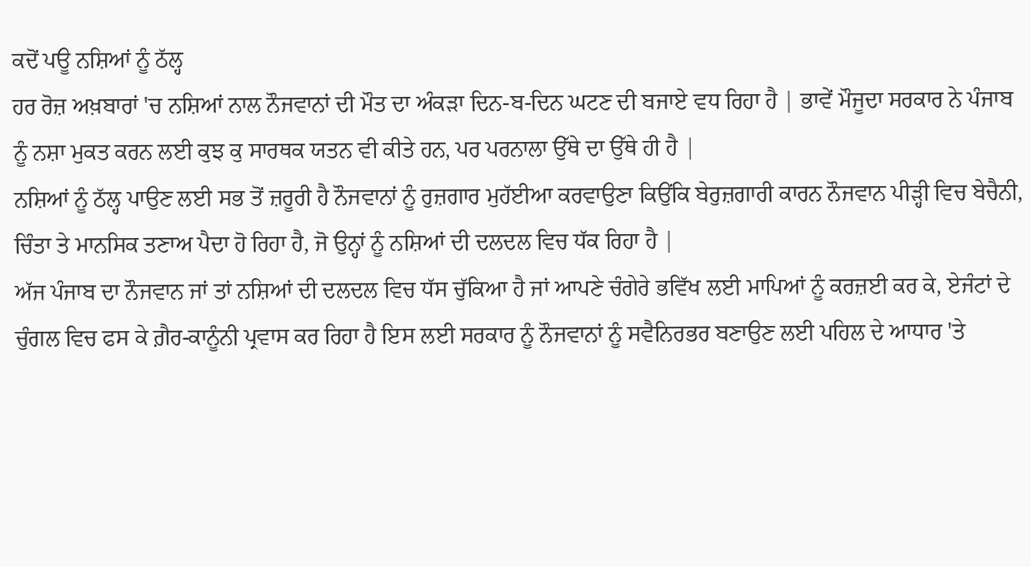ਕਦੋਂ ਪਊ ਨਸ਼ਿਆਂ ਨੂੰ ਠੱਲ੍ਹ
ਹਰ ਰੋਜ਼ ਅਖ਼ਬਾਰਾਂ 'ਚ ਨਸ਼ਿਆਂ ਨਾਲ ਨੌਜਵਾਨਾਂ ਦੀ ਮੌਤ ਦਾ ਅੰਕੜਾ ਦਿਨ-ਬ-ਦਿਨ ਘਟਣ ਦੀ ਬਜਾਏ ਵਧ ਰਿਹਾ ਹੈ | ਭਾਵੇਂ ਮੌਜੂਦਾ ਸਰਕਾਰ ਨੇ ਪੰਜਾਬ ਨੂੰ ਨਸ਼ਾ ਮੁਕਤ ਕਰਨ ਲਈ ਕੁਝ ਕੁ ਸਾਰਥਕ ਯਤਨ ਵੀ ਕੀਤੇ ਹਨ, ਪਰ ਪਰਨਾਲਾ ਉੱਥੇ ਦਾ ਉੱਥੇ ਹੀ ਹੈ |
ਨਸ਼ਿਆਂ ਨੂੰ ਠੱਲ੍ਹ ਪਾਉਣ ਲਈ ਸਭ ਤੋਂ ਜ਼ਰੂਰੀ ਹੈ ਨੌਜਵਾਨਾਂ ਨੂੰ ਰੁਜ਼ਗਾਰ ਮੁਹੱਈਆ ਕਰਵਾਉਣਾ ਕਿਉਂਕਿ ਬੇਰੁਜ਼ਗਾਰੀ ਕਾਰਨ ਨੌਜਵਾਨ ਪੀੜ੍ਹੀ ਵਿਚ ਬੇਚੈਨੀ, ਚਿੰਤਾ ਤੇ ਮਾਨਸਿਕ ਤਣਾਅ ਪੈਦਾ ਹੋ ਰਿਹਾ ਹੈ, ਜੋ ਉਨ੍ਹਾਂ ਨੂੰ ਨਸ਼ਿਆਂ ਦੀ ਦਲਦਲ ਵਿਚ ਧੱਕ ਰਿਹਾ ਹੈ |
ਅੱਜ ਪੰਜਾਬ ਦਾ ਨੌਜਵਾਨ ਜਾਂ ਤਾਂ ਨਸ਼ਿਆਂ ਦੀ ਦਲਦਲ ਵਿਚ ਧੱਸ ਚੁੱਕਿਆ ਹੈ ਜਾਂ ਆਪਣੇ ਚੰਗੇਰੇ ਭਵਿੱਖ ਲਈ ਮਾਪਿਆਂ ਨੂੰ ਕਰਜ਼ਈ ਕਰ ਕੇ, ਏਜੰਟਾਂ ਦੇ ਚੁੰਗਲ ਵਿਚ ਫਸ ਕੇ ਗ਼ੈਰ-ਕਾਨੂੰਨੀ ਪ੍ਰਵਾਸ ਕਰ ਰਿਹਾ ਹੈ ਇਸ ਲਈ ਸਰਕਾਰ ਨੂੰ ਨੌਜਵਾਨਾਂ ਨੂੰ ਸਵੈਨਿਰਭਰ ਬਣਾਉਣ ਲਈ ਪਹਿਲ ਦੇ ਆਧਾਰ 'ਤੇ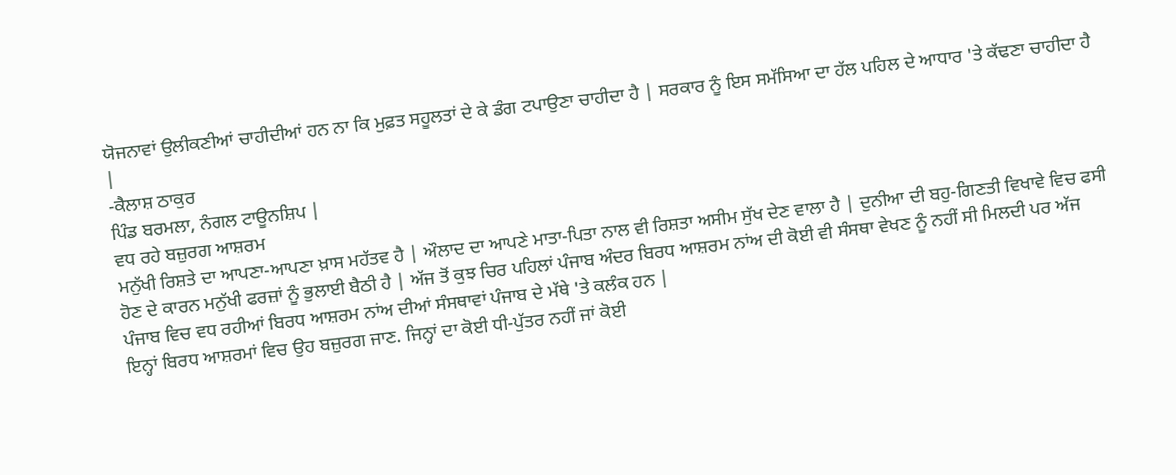ਯੋਜਨਾਵਾਂ ਉਲੀਕਣੀਆਂ ਚਾਹੀਦੀਆਂ ਹਨ ਨਾ ਕਿ ਮੁਫ਼ਤ ਸਹੂਲਤਾਂ ਦੇ ਕੇ ਡੰਗ ਟਪਾਉਣਾ ਚਾਹੀਦਾ ਹੈ | ਸਰਕਾਰ ਨੂੰ ਇਸ ਸਮੱਸਿਆ ਦਾ ਹੱਲ ਪਹਿਲ ਦੇ ਆਧਾਰ 'ਤੇ ਕੱਢਣਾ ਚਾਹੀਦਾ ਹੈ |
-ਕੈਲਾਸ਼ ਠਾਕੁਰ
ਪਿੰਡ ਬਰਮਲਾ, ਨੰਗਲ ਟਾਊਨਸ਼ਿਪ |
ਵਧ ਰਹੇ ਬਜ਼ੁਰਗ ਆਸ਼ਰਮ
ਮਨੁੱਖੀ ਰਿਸ਼ਤੇ ਦਾ ਆਪਣਾ-ਆਪਣਾ ਖ਼ਾਸ ਮਹੱਤਵ ਹੈ | ਔਲਾਦ ਦਾ ਆਪਣੇ ਮਾਤਾ-ਪਿਤਾ ਨਾਲ ਵੀ ਰਿਸ਼ਤਾ ਅਸੀਮ ਸੁੱਖ ਦੇਣ ਵਾਲਾ ਹੈ | ਦੁਨੀਆ ਦੀ ਬਹੁ-ਗਿਣਤੀ ਵਿਖਾਵੇ ਵਿਚ ਫਸੀ ਹੋਣ ਦੇ ਕਾਰਨ ਮਨੁੱਖੀ ਫਰਜ਼ਾਂ ਨੂੰ ਭੁਲਾਈ ਬੈਠੀ ਹੈ | ਅੱਜ ਤੋਂ ਕੁਝ ਚਿਰ ਪਹਿਲਾਂ ਪੰਜਾਬ ਅੰਦਰ ਬਿਰਧ ਆਸ਼ਰਮ ਨਾਂਅ ਦੀ ਕੋਈ ਵੀ ਸੰਸਥਾ ਵੇਖਣ ਨੂੰ ਨਹੀਂ ਸੀ ਮਿਲਦੀ ਪਰ ਅੱਜ ਪੰਜਾਬ ਵਿਚ ਵਧ ਰਹੀਆਂ ਬਿਰਧ ਆਸ਼ਰਮ ਨਾਂਅ ਦੀਆਂ ਸੰਸਥਾਵਾਂ ਪੰਜਾਬ ਦੇ ਮੱਥੇ 'ਤੇ ਕਲੰਕ ਹਨ |
ਇਨ੍ਹਾਂ ਬਿਰਧ ਆਸ਼ਰਮਾਂ ਵਿਚ ਉਹ ਬਜ਼ੁਰਗ ਜਾਣ. ਜਿਨ੍ਹਾਂ ਦਾ ਕੋਈ ਧੀ-ਪੁੱਤਰ ਨਹੀਂ ਜਾਂ ਕੋਈ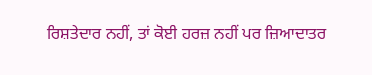ਰਿਸ਼ਤੇਦਾਰ ਨਹੀਂ, ਤਾਂ ਕੋਈ ਹਰਜ਼ ਨਹੀਂ ਪਰ ਜ਼ਿਆਦਾਤਰ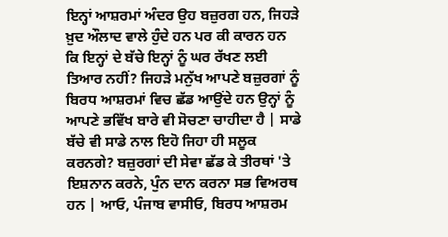ਇਨ੍ਹਾਂ ਆਸ਼ਰਮਾਂ ਅੰਦਰ ਉਹ ਬਜ਼ੁਰਗ ਹਨ, ਜਿਹੜੇ ਖ਼ੁਦ ਔਲਾਦ ਵਾਲੇ ਹੁੰਦੇ ਹਨ ਪਰ ਕੀ ਕਾਰਨ ਹਨ ਕਿ ਇਨ੍ਹਾਂ ਦੇ ਬੱਚੇ ਇਨ੍ਹਾਂ ਨੂੰ ਘਰ ਰੱਖਣ ਲਈ ਤਿਆਰ ਨਹੀਂ? ਜਿਹੜੇ ਮਨੁੱਖ ਆਪਣੇ ਬਜ਼ੁਰਗਾਂ ਨੂੰ ਬਿਰਧ ਆਸ਼ਰਮਾਂ ਵਿਚ ਛੱਡ ਆਉਂਦੇ ਹਨ ਉਨ੍ਹਾਂ ਨੂੰ ਆਪਣੇ ਭਵਿੱਖ ਬਾਰੇ ਵੀ ਸੋਚਣਾ ਚਾਹੀਦਾ ਹੈ | ਸਾਡੇ ਬੱਚੇ ਵੀ ਸਾਡੇ ਨਾਲ ਇਹੋ ਜਿਹਾ ਹੀ ਸਲੂਕ ਕਰਨਗੇ? ਬਜ਼ੁਰਗਾਂ ਦੀ ਸੇਵਾ ਛੱਡ ਕੇ ਤੀਰਥਾਂ 'ਤੇ ਇਸ਼ਨਾਨ ਕਰਨੇ, ਪੁੰਨ ਦਾਨ ਕਰਨਾ ਸਭ ਵਿਅਰਥ ਹਨ | ਆਓ, ਪੰਜਾਬ ਵਾਸੀਓ, ਬਿਰਧ ਆਸ਼ਰਮ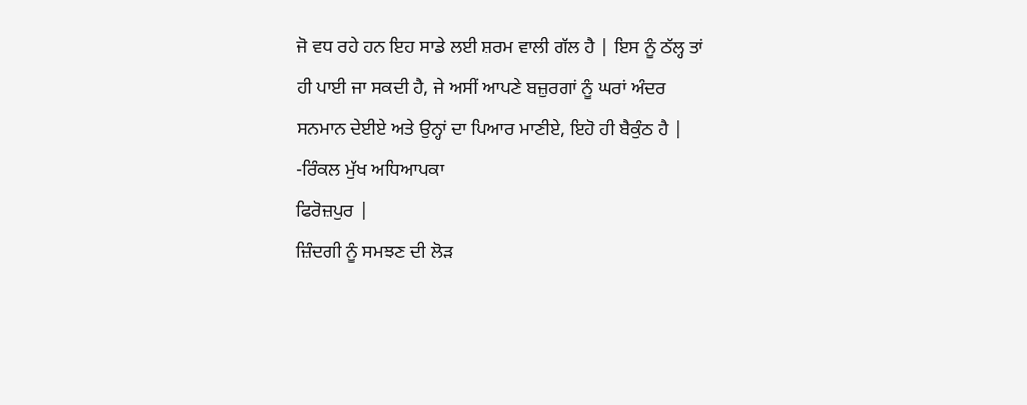ਜੋ ਵਧ ਰਹੇ ਹਨ ਇਹ ਸਾਡੇ ਲਈ ਸ਼ਰਮ ਵਾਲੀ ਗੱਲ ਹੈ | ਇਸ ਨੂੰ ਠੱਲ੍ਹ ਤਾਂ ਹੀ ਪਾਈ ਜਾ ਸਕਦੀ ਹੈ, ਜੇ ਅਸੀਂ ਆਪਣੇ ਬਜ਼ੁਰਗਾਂ ਨੂੰ ਘਰਾਂ ਅੰਦਰ ਸਨਮਾਨ ਦੇਈਏ ਅਤੇ ਉਨ੍ਹਾਂ ਦਾ ਪਿਆਰ ਮਾਣੀਏ, ਇਹੋ ਹੀ ਬੈਕੁੰਠ ਹੈ |
-ਰਿੰਕਲ ਮੁੱਖ ਅਧਿਆਪਕਾ
ਫਿਰੋਜ਼ਪੁਰ |
ਜ਼ਿੰਦਗੀ ਨੂੰ ਸਮਝਣ ਦੀ ਲੋੜ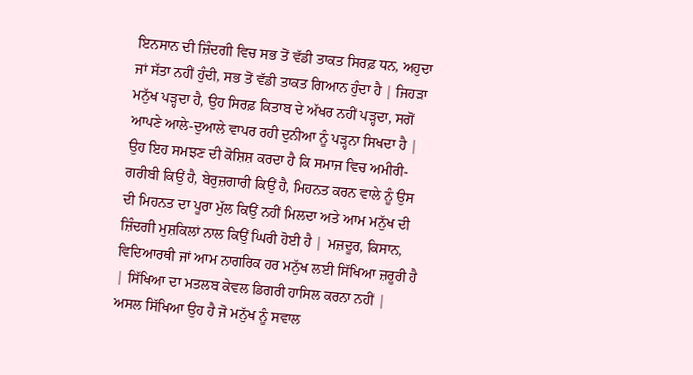ਇਨਸਾਨ ਦੀ ਜ਼ਿੰਦਗੀ ਵਿਚ ਸਭ ਤੋਂ ਵੱਡੀ ਤਾਕਤ ਸਿਰਫ਼ ਧਨ, ਅਹੁਦਾ ਜਾਂ ਸੱਤਾ ਨਹੀਂ ਹੁੰਦੀ, ਸਭ ਤੋਂ ਵੱਡੀ ਤਾਕਤ ਗਿਆਨ ਹੁੰਦਾ ਹੈ | ਜਿਹੜਾ ਮਨੁੱਖ ਪੜ੍ਹਦਾ ਹੈ, ਉਹ ਸਿਰਫ਼ ਕਿਤਾਬ ਦੇ ਅੱਖਰ ਨਹੀਂ ਪੜ੍ਹਦਾ, ਸਗੋਂ ਆਪਣੇ ਆਲੇ-ਦੁਆਲੇ ਵਾਪਰ ਰਹੀ ਦੁਨੀਆ ਨੂੰ ਪੜ੍ਹਨਾ ਸਿਖਦਾ ਹੈ | ਉਹ ਇਹ ਸਮਝਣ ਦੀ ਕੋਸ਼ਿਸ਼ ਕਰਦਾ ਹੈ ਕਿ ਸਮਾਜ ਵਿਚ ਅਮੀਰੀ-ਗਰੀਬੀ ਕਿਉਂ ਹੈ, ਬੇਰੁਜ਼ਗਾਰੀ ਕਿਉਂ ਹੈ, ਮਿਹਨਤ ਕਰਨ ਵਾਲੇ ਨੂੰ ਉਸ ਦੀ ਮਿਹਨਤ ਦਾ ਪੂਰਾ ਮੁੱਲ ਕਿਉਂ ਨਹੀਂ ਮਿਲਦਾ ਅਤੇ ਆਮ ਮਨੁੱਖ ਦੀ ਜ਼ਿੰਦਗੀ ਮੁਸ਼ਕਿਲਾਂ ਨਾਲ ਕਿਉਂ ਘਿਰੀ ਹੋਈ ਹੈ | ਮਜ਼ਦੂਰ, ਕਿਸਾਨ, ਵਿਦਿਆਰਥੀ ਜਾਂ ਆਮ ਨਾਗਰਿਕ ਹਰ ਮਨੁੱਖ ਲਈ ਸਿੱਖਿਆ ਜ਼ਰੂਰੀ ਹੈ | ਸਿੱਖਿਆ ਦਾ ਮਤਲਬ ਕੇਵਲ ਡਿਗਰੀ ਹਾਸਿਲ ਕਰਨਾ ਨਹੀਂ | ਅਸਲ ਸਿੱਖਿਆ ਉਹ ਹੈ ਜੋ ਮਨੁੱਖ ਨੂੰ ਸਵਾਲ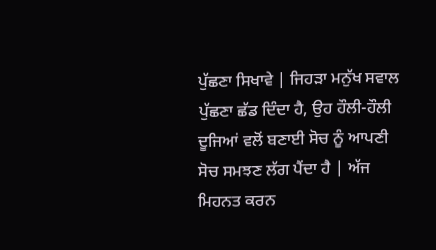ਪੁੱਛਣਾ ਸਿਖਾਵੇ | ਜਿਹੜਾ ਮਨੁੱਖ ਸਵਾਲ ਪੁੱਛਣਾ ਛੱਡ ਦਿੰਦਾ ਹੈ, ਉਹ ਹੌਲੀ-ਹੌਲੀ ਦੂਜਿਆਂ ਵਲੋਂ ਬਣਾਈ ਸੋਚ ਨੂੰ ਆਪਣੀ ਸੋਚ ਸਮਝਣ ਲੱਗ ਪੈਂਦਾ ਹੈ | ਅੱਜ ਮਿਹਨਤ ਕਰਨ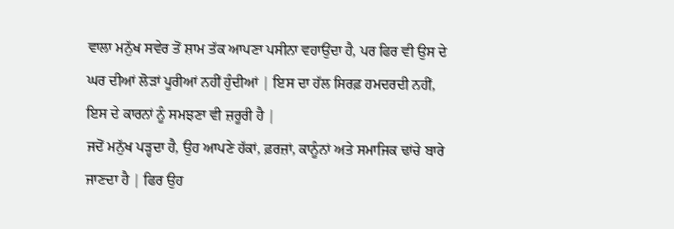ਵਾਲਾ ਮਨੁੱਖ ਸਵੇਰ ਤੋਂ ਸ਼ਾਮ ਤੱਕ ਆਪਣਾ ਪਸੀਨਾ ਵਹਾਉਂਦਾ ਹੈ, ਪਰ ਫਿਰ ਵੀ ਉਸ ਦੇ ਘਰ ਦੀਆਂ ਲੋੜਾਂ ਪੂਰੀਆਂ ਨਹੀਂ ਹੁੰਦੀਆਂ | ਇਸ ਦਾ ਹੱਲ ਸਿਰਫ਼ ਹਮਦਰਦੀ ਨਹੀਂ, ਇਸ ਦੇ ਕਾਰਨਾਂ ਨੂੰ ਸਮਝਣਾ ਵੀ ਜ਼ਰੂਰੀ ਹੈ |
ਜਦੋਂ ਮਨੁੱਖ ਪੜ੍ਹਦਾ ਹੈ, ਉਹ ਆਪਣੇ ਹੱਕਾਂ, ਫ਼ਰਜ਼ਾਂ, ਕਾਨੂੰਨਾਂ ਅਤੇ ਸਮਾਜਿਕ ਢਾਂਚੇ ਬਾਰੇ ਜਾਣਦਾ ਹੈ | ਫਿਰ ਉਹ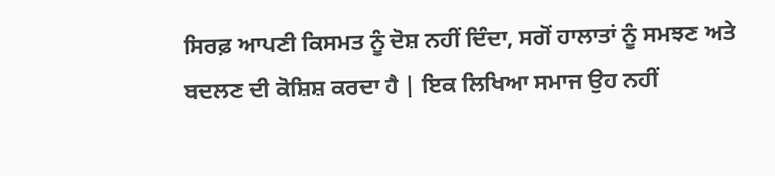ਸਿਰਫ਼ ਆਪਣੀ ਕਿਸਮਤ ਨੂੰ ਦੋਸ਼ ਨਹੀਂ ਦਿੰਦਾ, ਸਗੋਂ ਹਾਲਾਤਾਂ ਨੂੰ ਸਮਝਣ ਅਤੇ ਬਦਲਣ ਦੀ ਕੋਸ਼ਿਸ਼ ਕਰਦਾ ਹੈ | ਇਕ ਲਿਖਿਆ ਸਮਾਜ ਉਹ ਨਹੀਂ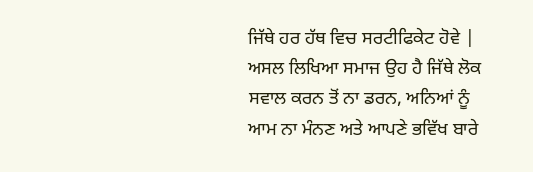ਜਿੱਥੇ ਹਰ ਹੱਥ ਵਿਚ ਸਰਟੀਫਿਕੇਟ ਹੋਵੇ | ਅਸਲ ਲਿਖਿਆ ਸਮਾਜ ਉਹ ਹੈ ਜਿੱਥੇ ਲੋਕ ਸਵਾਲ ਕਰਨ ਤੋਂ ਨਾ ਡਰਨ, ਅਨਿਆਂ ਨੂੰ ਆਮ ਨਾ ਮੰਨਣ ਅਤੇ ਆਪਣੇ ਭਵਿੱਖ ਬਾਰੇ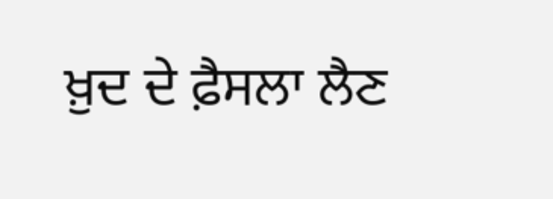ਖ਼ੁਦ ਦੇ ਫ਼ੈਸਲਾ ਲੈਣ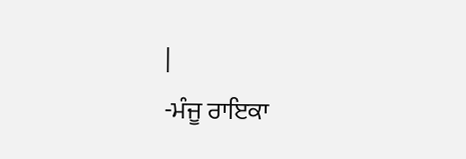|
-ਮੰਜੂ ਰਾਇਕਾ